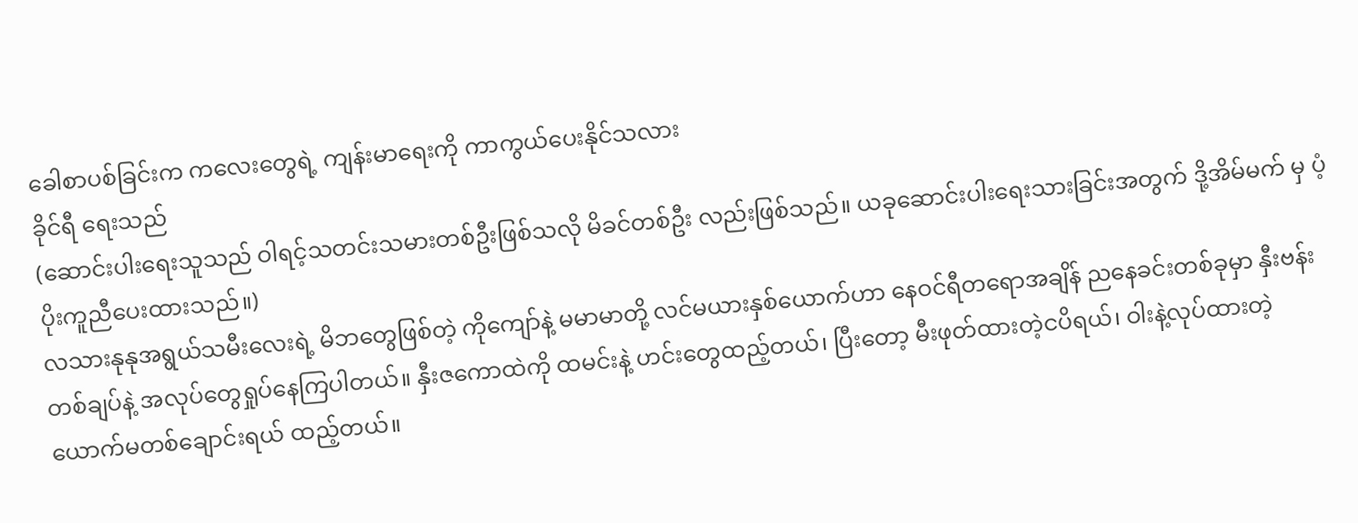ခေါစာပစ်ခြင်းက ကလေးတွေရဲ့ ကျန်းမာရေးကို ကာကွယ်ပေးနိုင်သလား
ခိုင်ရီ ရေးသည်
(ဆောင်းပါးရေးသူသည် ဝါရင့်သတင်းသမားတစ်ဦးဖြစ်သလို မိခင်တစ်ဦး လည်းဖြစ်သည်။ ယခုဆောင်းပါးရေးသားခြင်းအတွက် ဒို့အိမ်မက် မှ ပံ့ပိုးကူညီပေးထားသည်။)
လသားနုနုအရွယ်သမီးလေးရဲ့ မိဘတွေဖြစ်တဲ့ ကိုကျော်နဲ့ မမာမာတို့ လင်မယားနှစ်ယောက်ဟာ နေဝင်ရီတရောအချိန် ညနေခင်းတစ်ခုမှာ နှီးဗန်းတစ်ချပ်နဲ့ အလုပ်တွေရှုပ်နေကြပါတယ်။ နှီးဇကောထဲကို ထမင်းနဲ့ ဟင်းတွေထည့်တယ်၊ ပြီးတော့ မီးဖုတ်ထားတဲ့ငပိရယ်၊ ဝါးနဲ့လုပ်ထားတဲ့ ယောက်မတစ်ချောင်းရယ် ထည့်တယ်။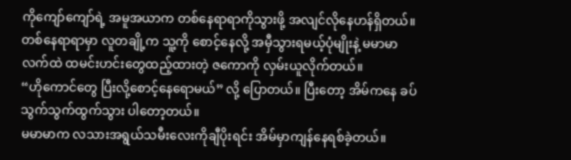ကိုကျော်ကျော်ရဲ့ အမူအယာက တစ်နေရာရာကိုသွားဖို့ အလျင်လိုနေဟန်ရှိတယ်။ တစ်နေရာရာမှာ လူတချို့က သူ့ကို စောင့်နေလို့ အမှီသွားရမယ့်ပုံမျိုးနဲ့ မမာမာလက်ထဲ ထမင်းဟင်းတွေထည့်ထားတဲ့ ဇကောကို လှမ်းယူလိုက်တယ်။
“ဟိုကောင်တွေ ပြီးလို့စောင့်နေရောမယ်” လို့ ပြောတယ်။ ပြီးတော့ အိမ်ကနေ ခပ်သွက်သွက်ထွက်သွား ပါတော့တယ်။
မမာမာက လသားအရွယ်သမီးလေးကိုချီပိုးရင်း အိမ်မှာကျန်နေရစ်ခဲ့တယ်။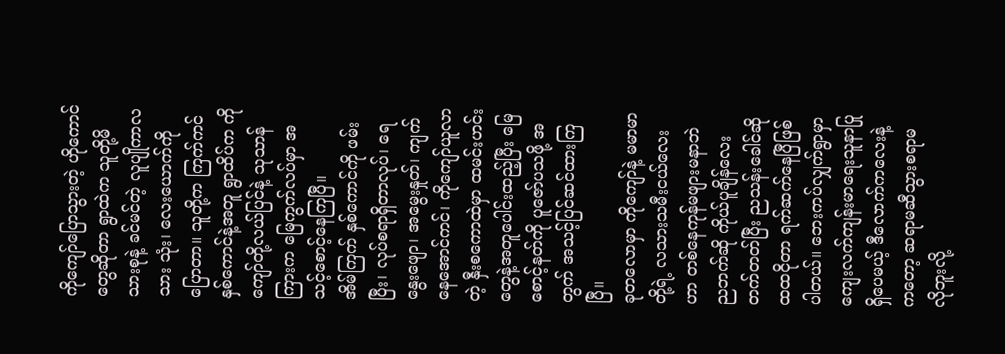ကိုကျော်ပြောသွားတဲ့ ဟိုကောင်တွေဆိုတာ ရွာထဲက သူတို့မိသားစုနဲ့ ခင်မင်တဲ့ လူပျိုကာလသား သုံး၊ လေးယောက်ကို ပြောတာ။ သူတို့က ကြက်ကင် နှစ်ကောင်နဲ့အတူ ရွာထိပ်က ကိုကျော်တို့လယ်ပြင်နဲ့ သုသာန်ကြားက မြေကွက်လပ်မှာ အသင့်စောင့်နေကြပြီ။
အိမ်ကြက် နှစ်ကောင်ကို ဖမ်းပြီး၊ လုပ်စရာရှိတာလုပ်၊ ရေနွေးဖျော၊ အမွေးနှုတ်၊ ကျက်နေအောင်ကင်၊ ကိုကျော်ယူလာတဲ့ နှီးစကောထဲမှာ ထမင်းဟင်းတွေနဲ့အတူပေါင်းထည့်ပြီး မြေစောင့်နတ်ကို ပူဇော်ပသဖို့ အတွက် အသင့်ပြင်ဆင်ထားကြပြီ။
ခုတလောမှာ ကိုကျော်နဲ့ မမာမာတို့ရဲ့ လသားသမီးငယ်လေးဟာ တစ်နေကုန်မဖျားမနာဘဲ ညဘက်ဆို ကိုယ်ပူချိန်လေးတက်တတ်ပြီး ညသန်းခေါင်ဆို ထထငိုတာ ရက်ဆက်နေပြီဖြစ်ပါတယ်။ ဘေးကပ်လျှက်ရွာမှာ ကျေးလက်ကျန်းမာရေးသူနာပြုရှိပေမယ့် ဒီလောက်ကလေးနဲ့ကတော့ ဆရာမဆီသွားစရာမလိုဘူးလို့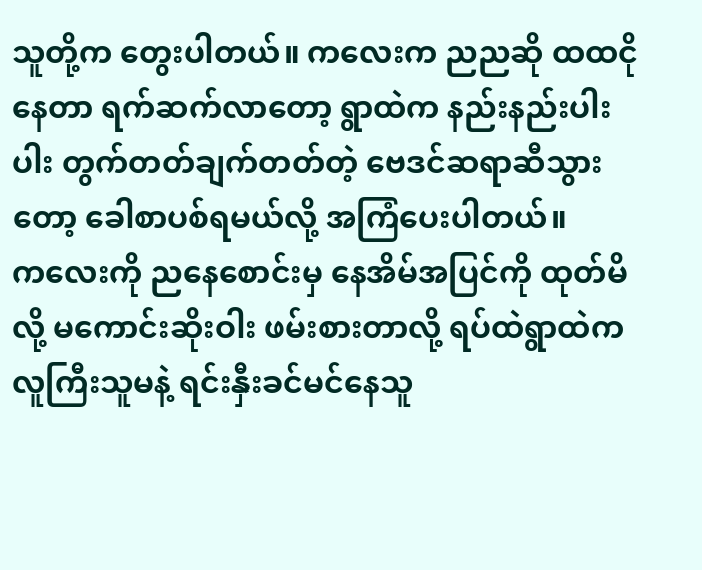သူတို့က တွေးပါတယ်။ ကလေးက ညညဆို ထထငိုနေတာ ရက်ဆက်လာတော့ ရွာထဲက နည်းနည်းပါးပါး တွက်တတ်ချက်တတ်တဲ့ ဗေဒင်ဆရာဆီသွားတော့ ခေါစာပစ်ရမယ်လို့ အကြံပေးပါတယ်။
ကလေးကို ညနေစောင်းမှ နေအိမ်အပြင်ကို ထုတ်မိလို့ မကောင်းဆိုးဝါး ဖမ်းစားတာလို့ ရပ်ထဲရွာထဲက လူကြီးသူမနဲ့ ရင်းနှီးခင်မင်နေသူ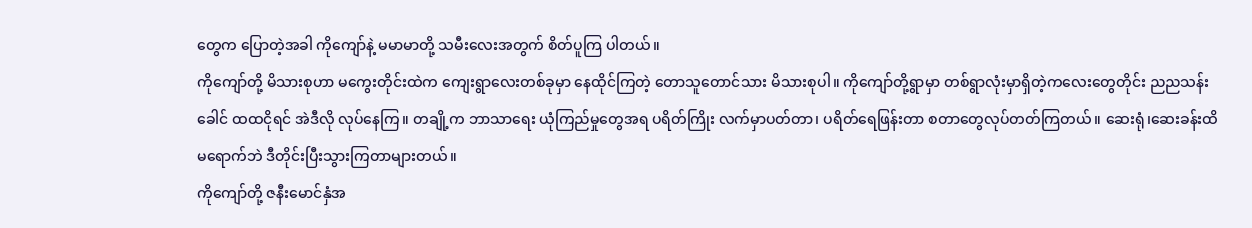တွေက ပြောတဲ့အခါ ကိုကျော်နဲ့ မမာမာတို့ သမီးလေးအတွက် စိတ်ပူကြ ပါတယ်။
ကိုကျော်တို့ မိသားစုဟာ မကွေးတိုင်းထဲက ကျေးရွာလေးတစ်ခုမှာ နေထိုင်ကြတဲ့ တောသူတောင်သား မိသားစုပါ။ ကိုကျော်တို့ရွာမှာ တစ်ရွာလုံးမှာရှိတဲ့ကလေးတွေတိုင်း ညညသန်းခေါင် ထထငိုရင် အဲဒီလို လုပ်နေကြ။ တချို့က ဘာသာရေး ယုံကြည်မှုတွေအရ ပရိတ်ကြိုး လက်မှာပတ်တာ၊ ပရိတ်ရေဖြန်းတာ စတာတွေလုပ်တတ်ကြတယ်။ ဆေးရုံ၊ဆေးခန်းထိမရောက်ဘဲ ဒီတိုင်းပြီးသွားကြတာများတယ်။
ကိုကျော်တို့ ဇနီးမောင်နှံအ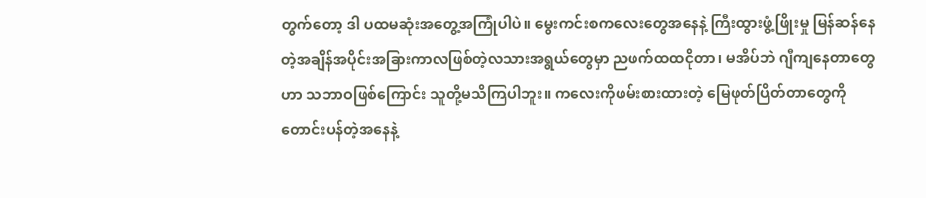တွက်တော့ ဒါ ပထမဆုံးအတွေ့အကြုံပါပဲ။ မွေးကင်းစကလေးတွေအနေနဲ့ ကြီးထွားဖွံ့ဖြိုးမှု မြန်ဆန်နေတဲ့အချိန်အပိုင်းအခြားကာလဖြစ်တဲ့လသားအရွယ်တွေမှာ ညဖက်ထထငိုတာ၊ မအိပ်ဘဲ ဂျီကျနေတာတွေဟာ သဘာဝဖြစ်ကြောင်း သူတို့မသိကြပါဘူး။ ကလေးကိုဖမ်းစားထားတဲ့ မြေဖုတ်ပြိတ်တာတွေကို တောင်းပန်တဲ့အနေနဲ့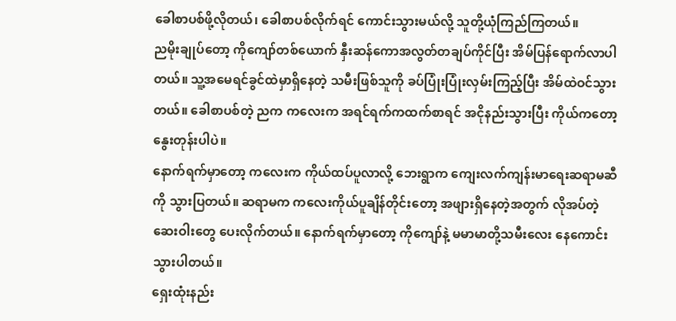ခေါစာပစ်ဖို့လိုတယ်၊ ခေါစာပစ်လိုက်ရင် ကောင်းသွားမယ်လို့ သူတို့ယုံကြည်ကြတယ်။
ညမိုးချုပ်တော့ ကိုကျော်တစ်ယောက် နှီးဆန်ကောအလွတ်တချပ်ကိုင်ပြီး အိမ်ပြန်ရောက်လာပါတယ်။ သူ့အမေရင်ခွင်ထဲမှာရှိနေတဲ့ သမီးဖြစ်သူကို ခပ်ပြုံးပြုံးလှမ်းကြည့်ပြီး အိမ်ထဲဝင်သွားတယ်။ ခေါစာပစ်တဲ့ ညက ကလေးက အရင်ရက်ကထက်စာရင် အငိုနည်းသွားပြီး ကိုယ်ကတော့ နွေးတုန်းပါပဲ။
နောက်ရက်မှာတော့ ကလေးက ကိုယ်ထပ်ပူလာလို့ ဘေးရွာက ကျေးလက်ကျန်းမာရေးဆရာမဆီကို သွားပြတယ်။ ဆရာမက ကလေးကိုယ်ပူချိန်တိုင်းတော့ အဖျားရှိနေတဲ့အတွက် လိုအပ်တဲ့ဆေးဝါးတွေ ပေးလိုက်တယ်။ နောက်ရက်မှာတော့ ကိုကျော်နဲ့ မမာမာတို့သမီးလေး နေကောင်းသွားပါတယ်။
ရှေးထုံးနည်း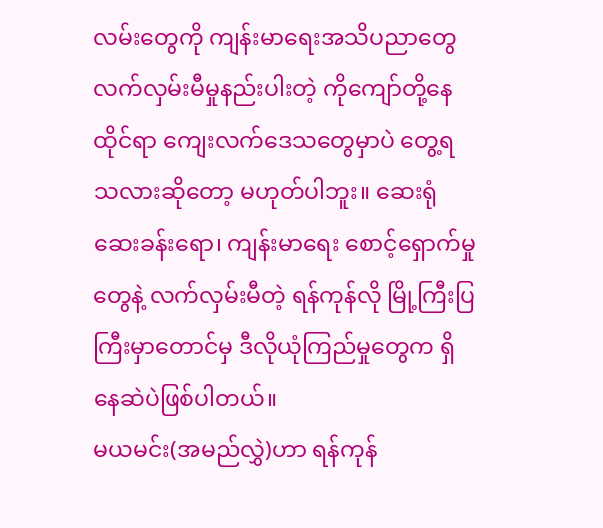လမ်းတွေကို ကျန်းမာရေးအသိပညာတွေ လက်လှမ်းမီမှုနည်းပါးတဲ့ ကိုကျော်တို့နေထိုင်ရာ ကျေးလက်ဒေသတွေမှာပဲ တွေ့ရသလားဆိုတော့ မဟုတ်ပါဘူး။ ဆေးရုံဆေးခန်းရော၊ ကျန်းမာရေး စောင့်ရှောက်မှုတွေနဲ့ လက်လှမ်းမီတဲ့ ရန်ကုန်လို မြို့ကြီးပြကြီးမှာတောင်မှ ဒီလိုယုံကြည်မှုတွေက ရှိနေဆဲပဲဖြစ်ပါတယ်။
မယမင်း(အမည်လွှဲ)ဟာ ရန်ကုန်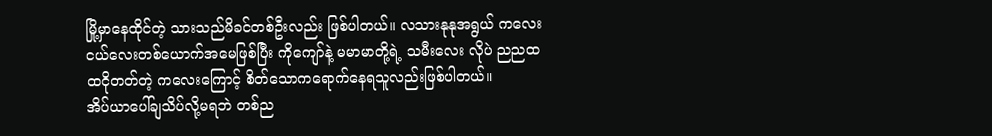မြို့မှာနေထိုင်တဲ့ သားသည်မိခင်တစ်ဦးလည်း ဖြစ်ပါတယ်။ လသားနုနုအရွယ် ကလေးငယ်လေးတစ်ယောက်အမေဖြစ်ပြီး ကိုကျော်နဲ့ မမာမာတို့ရဲ့ သမီးလေး လိုပဲ ညညထထငိုတတ်တဲ့ ကလေးကြောင့် စိတ်သောကရောက်နေရသူလည်းဖြစ်ပါတယ်။
အိပ်ယာပေါ်ချသိပ်လို့မရဘဲ တစ်ည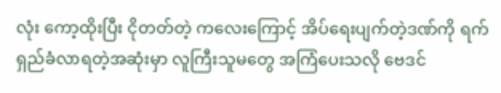လုံး ကော့ထိုးပြီး ငိုတတ်တဲ့ ကလေးကြောင့် အိပ်ရေးပျက်တဲ့ဒဏ်ကို ရက်ရှည်ခံလာရတဲ့အဆုံးမှာ လူကြီးသူမတွေ အကြံပေးသလို ဗေဒင်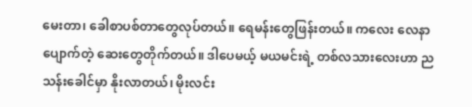မေးတာ၊ ခေါစာပစ်တာတွေလုပ်တယ်။ ရေမန်းတွေဖြန်းတယ်။ ကလေး လေနာပျောက်တဲ့ ဆေးတွေတိုက်တယ်။ ဒါပေမယ့် မယမင်းရဲ့ တစ်လသားလေးဟာ ညသန်းခေါင်မှာ နိုးလာတယ်၊ မိုးလင်း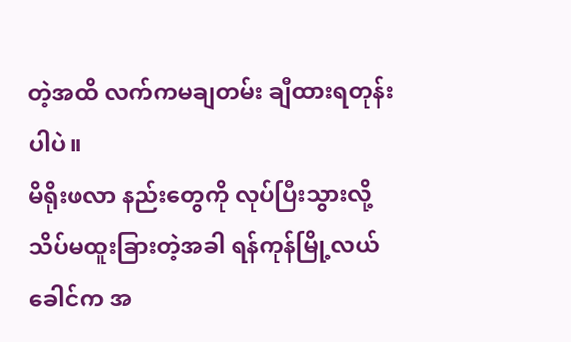တဲ့အထိ လက်ကမချတမ်း ချီထားရတုန်းပါပဲ။
မိရိုးဖလာ နည်းတွေကို လုပ်ပြီးသွားလို့ သိပ်မထူးခြားတဲ့အခါ ရန်ကုန်မြို့လယ်ခေါင်က အ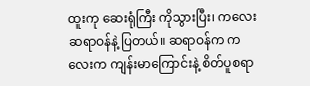ထူးကု ဆေးရုံကြီး ကိုသွားပြီး၊ ကလေးဆရာဝန်နဲ့ ပြတယ်။ ဆရာဝန်က ကလေးက ကျန်းမာကြောင်းနဲ့ စိတ်ပူစရာ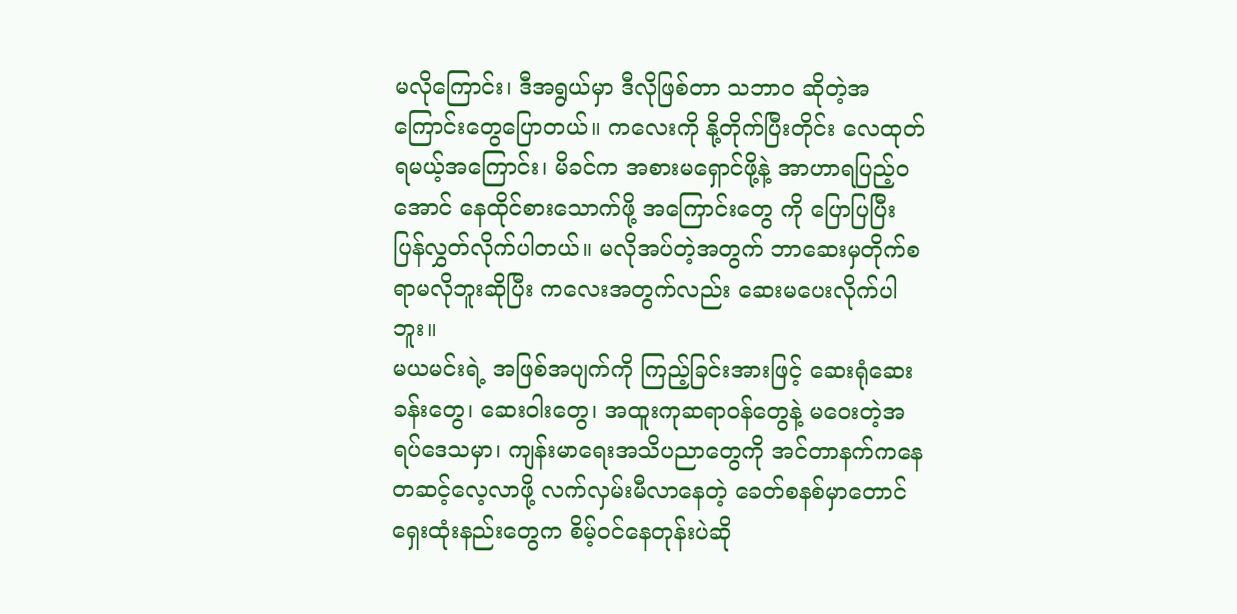မလိုကြောင်း၊ ဒီအရွယ်မှာ ဒီလိုဖြစ်တာ သဘာဝ ဆိုတဲ့အကြောင်းတွေပြောတယ်။ ကလေးကို နို့တိုက်ပြီးတိုင်း လေထုတ် ရမယ့်အကြောင်း၊ မိခင်က အစားမရှောင်ဖို့နဲ့ အာဟာရပြည့်ဝအောင် နေထိုင်စားသောက်ဖို့ အကြောင်းတွေ ကို ပြောပြပြီး ပြန်လွှတ်လိုက်ပါတယ်။ မလိုအပ်တဲ့အတွက် ဘာဆေးမှတိုက်စရာမလိုဘူးဆိုပြီး ကလေးအတွက်လည်း ဆေးမပေးလိုက်ပါဘူး။
မယမင်းရဲ့ အဖြစ်အပျက်ကို ကြည့်ခြင်းအားဖြင့် ဆေးရုံဆေးခန်းတွေ၊ ဆေးဝါးတွေ၊ အထူးကုဆရာဝန်တွေနဲ့ မဝေးတဲ့အရပ်ဒေသမှာ၊ ကျန်းမာရေးအသိပညာတွေကို အင်တာနက်ကနေတဆင့်လေ့လာဖို့ လက်လှမ်းမီလာနေတဲ့ ခေတ်စနစ်မှာတောင် ရှေးထုံးနည်းတွေက စိမ့်ဝင်နေတုန်းပဲဆို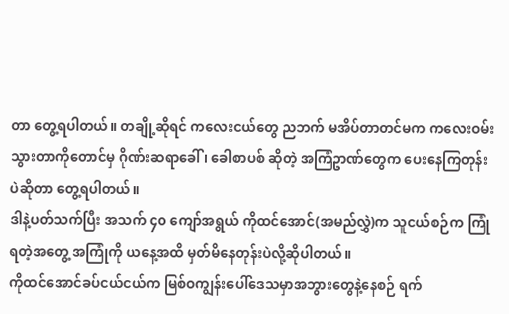တာ တွေ့ရပါတယ်။ တချို့ဆိုရင် ကလေးငယ်တွေ ညဘက် မအိပ်တာတင်မက ကလေးဝမ်းသွားတာကိုတောင်မှ ဂိုဏ်းဆရာခေါ်၊ ခေါစာပစ် ဆိုတဲ့ အကြံဥာဏ်တွေက ပေးနေကြတုန်းပဲဆိုတာ တွေ့ရပါတယ်။
ဒါနဲ့ပတ်သက်ပြီး အသက် ၄၀ ကျော်အရွယ် ကိုထင်အောင်(အမည်လွှဲ)က သူငယ်စဉ်က ကြုံရတဲ့အတွေ့ အကြုံကို ယနေ့အထိ မှတ်မိနေတုန်းပဲလို့ဆိုပါတယ်။
ကိုထင်အောင်ခပ်ငယ်ငယ်က မြစ်ဝကျွန်းပေါ်ဒေသမှာအဘွားတွေနဲ့နေစဉ် ရက်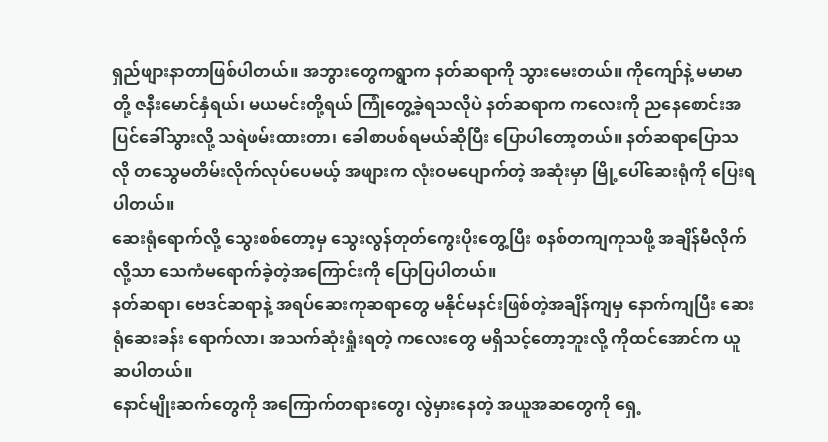ရှည်ဖျားနာတာဖြစ်ပါတယ်။ အဘွားတွေကရွာက နတ်ဆရာကို သွားမေးတယ်။ ကိုကျော်နဲ့ မမာမာတို့ ဇနီးမောင်နှံရယ်၊ မယမင်းတို့ရယ် ကြုံတွေ့ခဲ့ရသလိုပဲ နတ်ဆရာက ကလေးကို ညနေစောင်းအပြင်ခေါ်သွားလို့ သရဲဖမ်းထားတာ၊ ခေါစာပစ်ရမယ်ဆိုပြီး ပြောပါတော့တယ်။ နတ်ဆရာပြောသလို တသွေမတိမ်းလိုက်လုပ်ပေမယ့် အဖျားက လုံးဝမပျောက်တဲ့ အဆုံးမှာ မြို့ပေါ်ဆေးရုံကို ပြေးရပါတယ်။
ဆေးရုံရောက်လို့ သွေးစစ်တော့မှ သွေးလွန်တုတ်ကွေးပိုးတွေ့ပြီး စနစ်တကျကုသဖို့ အချိန်မီလိုက် လို့သာ သေကံမရောက်ခဲ့တဲ့အကြောင်းကို ပြောပြပါတယ်။
နတ်ဆရာ၊ ဗေဒင်ဆရာနဲ့ အရပ်ဆေးကုဆရာတွေ မနိုင်မနင်းဖြစ်တဲ့အချိန်ကျမှ နောက်ကျပြီး ဆေးရုံဆေးခန်း ရောက်လာ၊ အသက်ဆုံးရှုံးရတဲ့ ကလေးတွေ မရှိသင့်တော့ဘူးလို့ ကိုထင်အောင်က ယူဆပါတယ်။
နောင်မျိုးဆက်တွေကို အကြောက်တရားတွေ၊ လွဲမှားနေတဲ့ အယူအဆတွေကို ရှေ့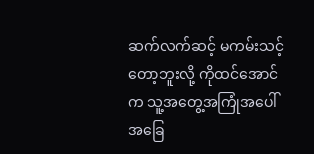ဆက်လက်ဆင့် မကမ်းသင့်တော့ဘူးလို့ ကိုထင်အောင်က သူ့အတွေ့အကြုံအပေါ်အခြေ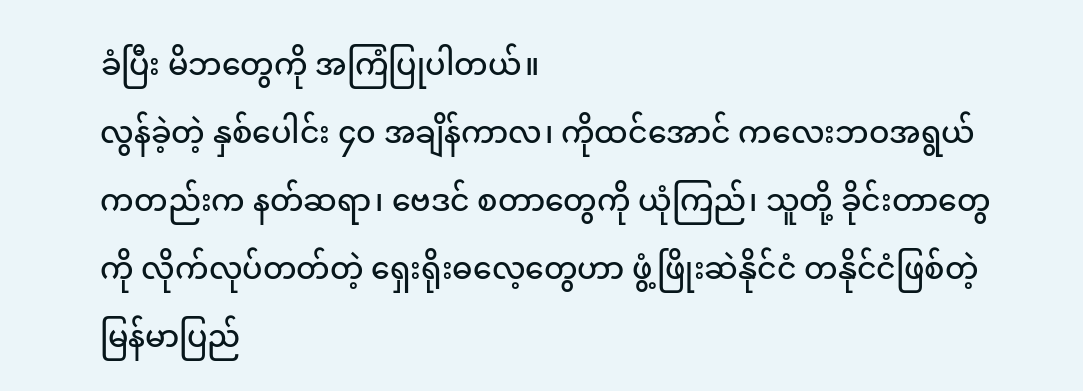ခံပြီး မိဘတွေကို အကြံပြုပါတယ်။
လွန်ခဲ့တဲ့ နှစ်ပေါင်း ၄၀ အချိန်ကာလ၊ ကိုထင်အောင် ကလေးဘဝအရွယ်ကတည်းက နတ်ဆရာ၊ ဗေဒင် စတာတွေကို ယုံကြည်၊ သူတို့ ခိုင်းတာတွေကို လိုက်လုပ်တတ်တဲ့ ရှေးရိုးဓလေ့တွေဟာ ဖွံ့ဖြိုးဆဲနိုင်ငံ တနိုင်ငံဖြစ်တဲ့ မြန်မာပြည်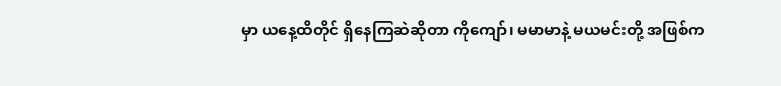မှာ ယနေ့ထိတိုင် ရှိနေကြဆဲဆိုတာ ကိုကျော်၊ မမာမာနဲ့ မယမင်းတို့ အဖြစ်က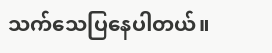သက်သေပြနေပါတယ်။